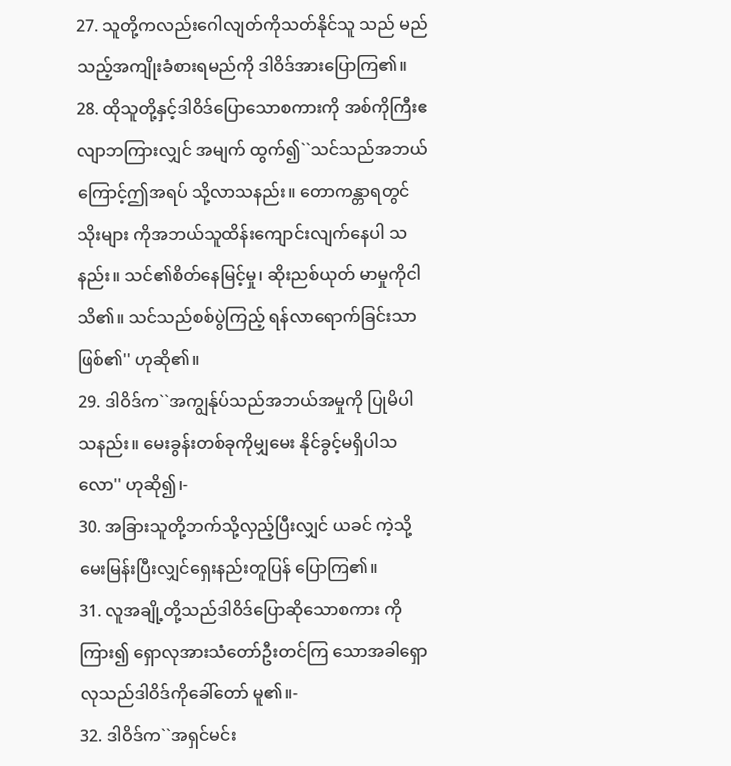27. သူတို့ကလည်းဂေါလျတ်ကိုသတ်နိုင်သူ သည် မည်သည့်အကျိုးခံစားရမည်ကို ဒါဝိဒ်အားပြောကြ၏။
28. ထိုသူတို့နှင့်ဒါဝိဒ်ပြောသောစကားကို အစ်ကိုကြီးဧလျာဘကြားလျှင် အမျက် ထွက်၍``သင်သည်အဘယ်ကြောင့်ဤအရပ် သို့လာသနည်း။ တောကန္တာရတွင်သိုးများ ကိုအဘယ်သူထိန်းကျောင်းလျက်နေပါ သနည်း။ သင်၏စိတ်နေမြင့်မှု၊ ဆိုးညစ်ယုတ် မာမှုကိုငါသိ၏။ သင်သည်စစ်ပွဲကြည့် ရန်လာရောက်ခြင်းသာဖြစ်၏'' ဟုဆို၏။
29. ဒါဝိဒ်က``အကျွန်ုပ်သည်အဘယ်အမှုကို ပြုမိပါသနည်း။ မေးခွန်းတစ်ခုကိုမျှမေး နိုင်ခွင့်မရှိပါသလော'' ဟုဆို၍၊-
30. အခြားသူတို့ဘက်သို့လှည့်ပြီးလျှင် ယခင် ကဲ့သို့မေးမြန်းပြီးလျှင်ရှေးနည်းတူပြန် ပြောကြ၏။
31. လူအချို့တို့သည်ဒါဝိဒ်ပြောဆိုသောစကား ကိုကြား၍ ရှောလုအားသံတော်ဦးတင်ကြ သောအခါရှောလုသည်ဒါဝိဒ်ကိုခေါ်တော် မူ၏။-
32. ဒါဝိဒ်က``အရှင်မင်း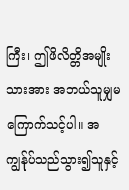ကြီး၊ ဤဖိလိတ္တိအမျိုး သားအား အဘယ်သူမျှမကြောက်သင့်ပါ။ အကျွန်ုပ်သည်သွား၍သူနှင့်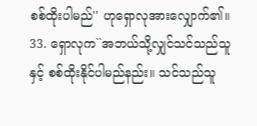စစ်ထိုးပါမည်'' ဟုရှောလုအားလျှောက်၏။
33. ရှောလုက``အဘယ်သို့လျှင်သင်သည်သူနှင့် စစ်ထိုးနိုင်ပါမည်နည်း။ သင်သည်သူ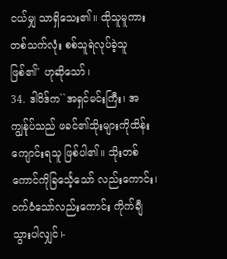ငယ်မျှ သာရှိသေး၏။ ထိုသူမူကားတစ်သက်လုံး စစ်သူရဲလုပ်ခဲ့သူဖြစ်၏'' ဟုဆိုသော်၊
34. ဒါဝိဒ်က``အရှင်မင်းကြီး၊ အကျွန်ုပ်သည် ဖခင်၏သိုးများကိုထိန်းကျောင်းရသူ ဖြစ်ပါ၏။ သိုးတစ်ကောင်ကိုခြင်္သေ့သော် လည်းကောင်း၊ ဝက်ဝံသော်လည်းကောင်း ကိုက်ချီသွားပါလျှင်၊-